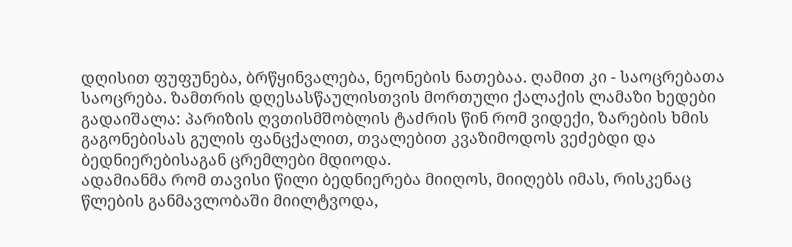დღისით ფუფუნება, ბრწყინვალება, ნეონების ნათებაა. ღამით კი - საოცრებათა საოცრება. ზამთრის დღესასწაულისთვის მორთული ქალაქის ლამაზი ხედები გადაიშალა: პარიზის ღვთისმშობლის ტაძრის წინ რომ ვიდექი, ზარების ხმის გაგონებისას გულის ფანცქალით, თვალებით კვაზიმოდოს ვეძებდი და ბედნიერებისაგან ცრემლები მდიოდა.
ადამიანმა რომ თავისი წილი ბედნიერება მიიღოს, მიიღებს იმას, რისკენაც წლების განმავლობაში მიილტვოდა,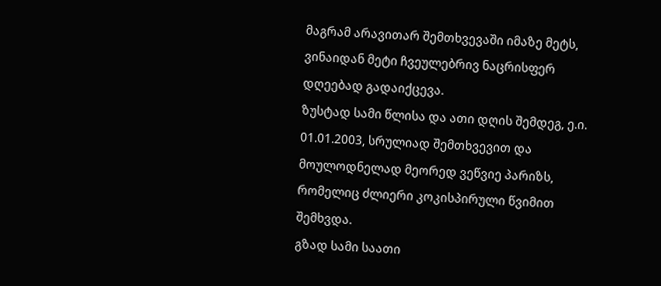მაგრამ არავითარ შემთხვევაში იმაზე მეტს, ვინაიდან მეტი ჩვეულებრივ ნაცრისფერ დღეებად გადაიქცევა.
ზუსტად სამი წლისა და ათი დღის შემდეგ, ე.ი. 01.01.2003, სრულიად შემთხვევით და მოულოდნელად მეორედ ვეწვიე პარიზს, რომელიც ძლიერი კოკისპირული წვიმით შემხვდა.
გზად სამი საათი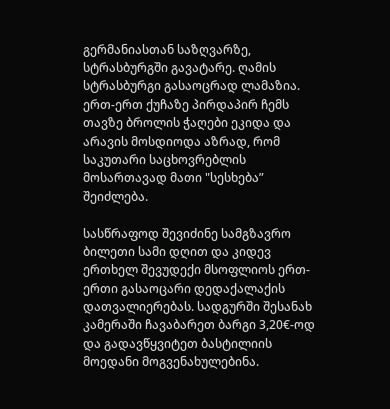გერმანიასთან საზღვარზე, სტრასბურგში გავატარე. ღამის სტრასბურგი გასაოცრად ლამაზია. ერთ-ერთ ქუჩაზე პირდაპირ ჩემს თავზე ბროლის ჭაღები ეკიდა და არავის მოსდიოდა აზრად, რომ საკუთარი საცხოვრებლის მოსართავად მათი "სესხება” შეიძლება.

სასწრაფოდ შევიძინე სამგზავრო ბილეთი სამი დღით და კიდევ ერთხელ შევუდექი მსოფლიოს ერთ-ერთი გასაოცარი დედაქალაქის დათვალიერებას. სადგურში შესანახ კამერაში ჩავაბარეთ ბარგი 3,20€-ოდ და გადავწყვიტეთ ბასტილიის მოედანი მოგვენახულებინა.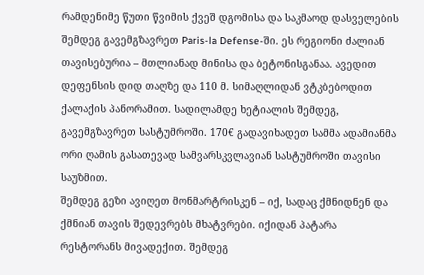რამდენიმე წუთი წვიმის ქვეშ დგომისა და საკმაოდ დასველების შემდეგ გავემგზავრეთ Paris-la Defense-ში. ეს რეგიონი ძალიან თავისებურია – მთლიანად მინისა და ბეტონისგანაა. ავედით დეფენსის დიდ თაღზე და 110 მ. სიმაღლიდან ვტკბებოდით ქალაქის პანორამით. სადილამდე ხეტიალის შემდეგ, გავემგზავრეთ სასტუმროში. 170€ გადავიხადეთ სამმა ადამიანმა ორი ღამის გასათევად სამვარსკვლავიან სასტუმროში თავისი საუზმით.
შემდეგ გეზი ავიღეთ მონმარტრისკენ – იქ, სადაც ქმნიდნენ და ქმნიან თავის შედევრებს მხატვრები. იქიდან პატარა რესტორანს მივადექით. შემდეგ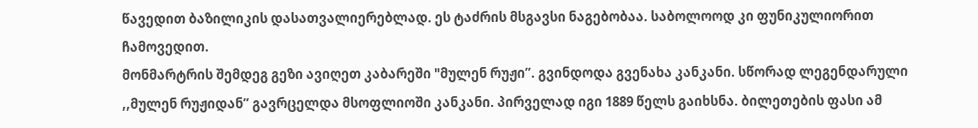წავედით ბაზილიკის დასათვალიერებლად. ეს ტაძრის მსგავსი ნაგებობაა. საბოლოოდ კი ფუნიკულიორით ჩამოვედით.
მონმარტრის შემდეგ გეზი ავიღეთ კაბარეში "მულენ რუჟი”. გვინდოდა გვენახა კანკანი. სწორად ლეგენდარული ,,მულენ რუჟიდან” გავრცელდა მსოფლიოში კანკანი. პირველად იგი 1889 წელს გაიხსნა. ბილეთების ფასი ამ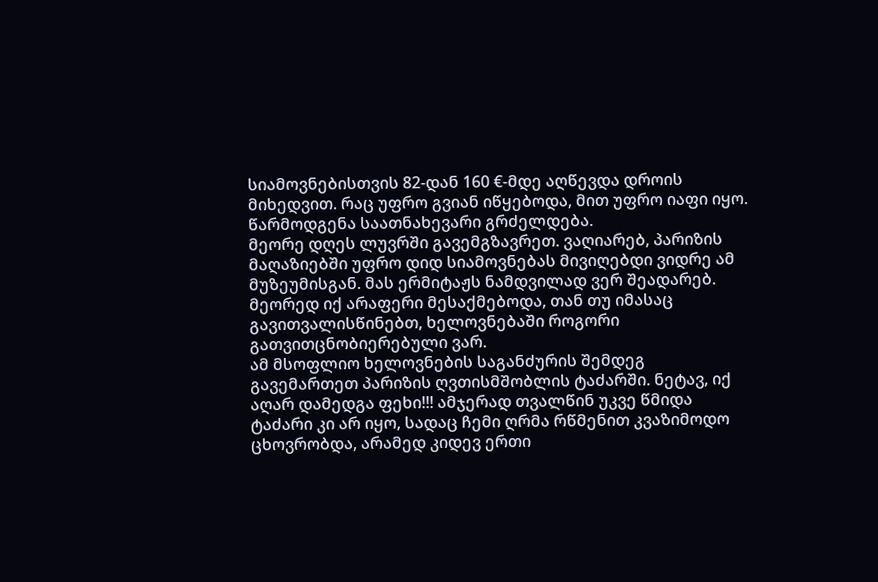სიამოვნებისთვის 82-დან 160 €-მდე აღწევდა დროის მიხედვით. რაც უფრო გვიან იწყებოდა, მით უფრო იაფი იყო. წარმოდგენა საათნახევარი გრძელდება.
მეორე დღეს ლუვრში გავემგზავრეთ. ვაღიარებ, პარიზის მაღაზიებში უფრო დიდ სიამოვნებას მივიღებდი ვიდრე ამ მუზეუმისგან. მას ერმიტაჟს ნამდვილად ვერ შეადარებ. მეორედ იქ არაფერი მესაქმებოდა, თან თუ იმასაც გავითვალისწინებთ, ხელოვნებაში როგორი გათვითცნობიერებული ვარ.
ამ მსოფლიო ხელოვნების საგანძურის შემდეგ გავემართეთ პარიზის ღვთისმშობლის ტაძარში. ნეტავ, იქ აღარ დამედგა ფეხი!!! ამჯერად თვალწინ უკვე წმიდა ტაძარი კი არ იყო, სადაც ჩემი ღრმა რწმენით კვაზიმოდო ცხოვრობდა, არამედ კიდევ ერთი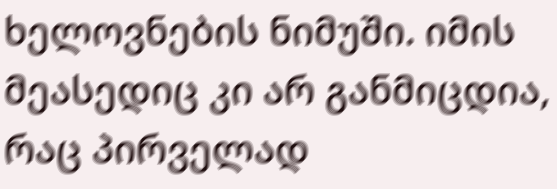ხელოვნების ნიმუში. იმის მეასედიც კი არ განმიცდია, რაც პირველად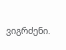ვიგრძენი.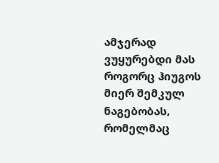ამჯერად ვუყურებდი მას როგორც ჰიუგოს მიერ შემკულ ნაგებობას, რომელმაც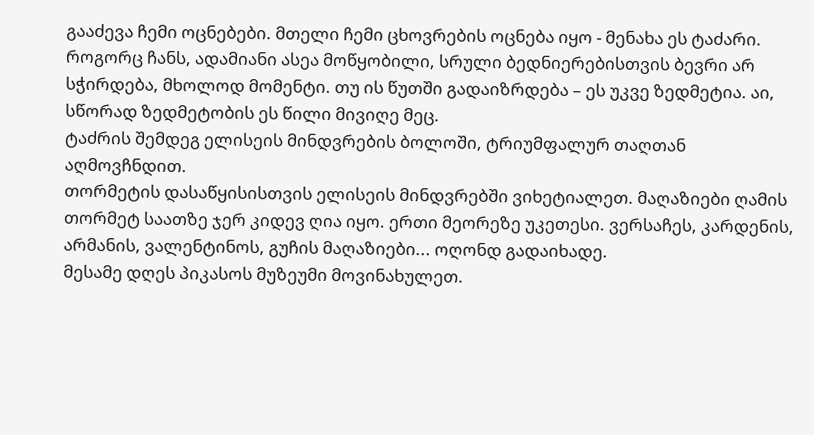გააძევა ჩემი ოცნებები. მთელი ჩემი ცხოვრების ოცნება იყო - მენახა ეს ტაძარი.
როგორც ჩანს, ადამიანი ასეა მოწყობილი, სრული ბედნიერებისთვის ბევრი არ სჭირდება, მხოლოდ მომენტი. თუ ის წუთში გადაიზრდება – ეს უკვე ზედმეტია. აი, სწორად ზედმეტობის ეს წილი მივიღე მეც.
ტაძრის შემდეგ ელისეის მინდვრების ბოლოში, ტრიუმფალურ თაღთან აღმოვჩნდით.
თორმეტის დასაწყისისთვის ელისეის მინდვრებში ვიხეტიალეთ. მაღაზიები ღამის თორმეტ საათზე ჯერ კიდევ ღია იყო. ერთი მეორეზე უკეთესი. ვერსაჩეს, კარდენის, არმანის, ვალენტინოს, გუჩის მაღაზიები... ოღონდ გადაიხადე.
მესამე დღეს პიკასოს მუზეუმი მოვინახულეთ.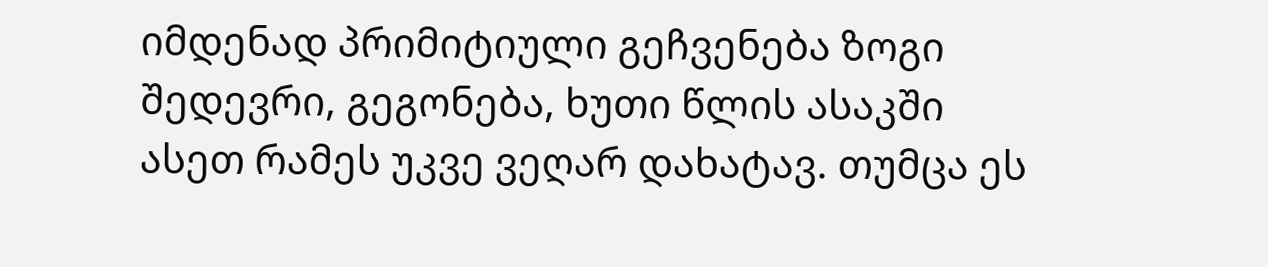იმდენად პრიმიტიული გეჩვენება ზოგი შედევრი, გეგონება, ხუთი წლის ასაკში ასეთ რამეს უკვე ვეღარ დახატავ. თუმცა ეს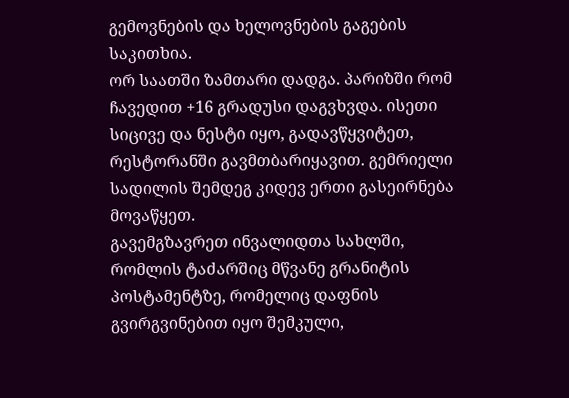გემოვნების და ხელოვნების გაგების საკითხია.
ორ საათში ზამთარი დადგა. პარიზში რომ ჩავედით +16 გრადუსი დაგვხვდა. ისეთი სიცივე და ნესტი იყო, გადავწყვიტეთ, რესტორანში გავმთბარიყავით. გემრიელი სადილის შემდეგ კიდევ ერთი გასეირნება მოვაწყეთ.
გავემგზავრეთ ინვალიდთა სახლში, რომლის ტაძარშიც მწვანე გრანიტის პოსტამენტზე, რომელიც დაფნის გვირგვინებით იყო შემკული,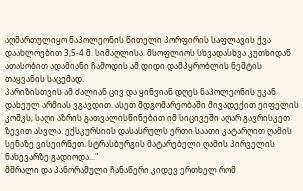აღმართულიყო ნაპოლეონის წითელი პორფირის საფლავის ქვა დაახლოებით 3,5-4 მ. სიმაღლისა. მსოფლიოს სხვადასხვა კუთხიდან ათასობით ადამიანი ჩამოდის ამ დიდი დამპყრობლის ნეშტის თაყვანის საცემად.
პარიზისთვის ამ ძალიან ცივ და ყინვიან დღეს ნაპოლეონის უკან დახეულ არმიას ვგავდით. ასეთ მდგომარეობაში მივადექით ეიფელის კოშკს, საღი აზრის გათვალისწინებით იმ სიცივეში აღარ გავრისკეთ ზევით ასვლა. ექსკურსიის დასასრულს ერთი საათი კატარღით ღამის სენაზე ვისეირნეთ. სტრასბურგის მატარებელი ღამის პირველის ნახევარზე გადიოდა..."
მშრალი და პანორამული ჩანაწერი კიდევ ერთხელ რომ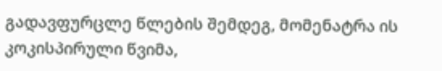გადავფურცლე წლების შემდეგ, მომენატრა ის კოკისპირული წვიმა,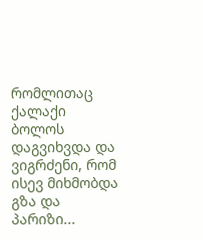რომლითაც ქალაქი ბოლოს დაგვიხვდა და ვიგრძენი, რომ ისევ მიხმობდა გზა და პარიზი...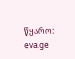წყარო: eva.ge